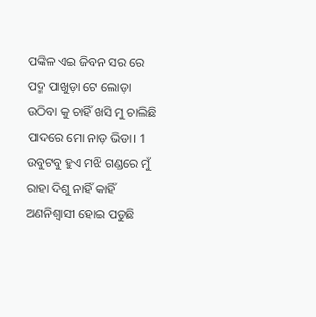ପଙ୍କିଳ ଏଇ ଜିବନ ସର ରେ
ପଦ୍ମ ପାଖୁଡ଼ା ଟେ ଲୋଡ଼ା
ଉଠିବା କୁ ଚାହିଁ ଖସି ମୁ ଚାଲିଛି
ପାଦରେ ମୋ ନାଡ଼ ଭିଡା। 1
ଉବୁଟବୁ ହୁଏ ମଝି ଗଣ୍ଡରେ ମୁଁ
ରାହା ଦିଶୁ ନାହିଁ କାହିଁ
ଅଣନିଶ୍ୱାସୀ ହୋଇ ପଡୁଛି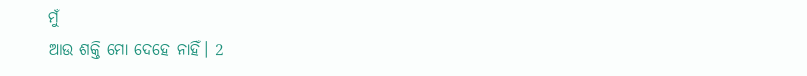ମୁଁ
ଆଉ ଶକ୍ତି ମୋ ଦେହେ ନାହିଁ। 2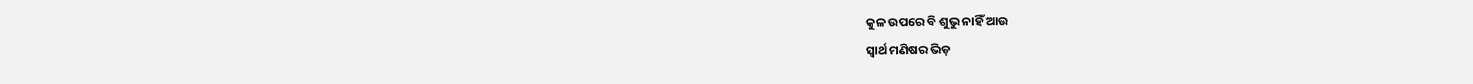କୁଳ ଉପରେ ବି ଶୁଭୁ ନାହିଁ ଆଉ
ସ୍ୱାର୍ଥ ମଣିଷର ଭିଡ଼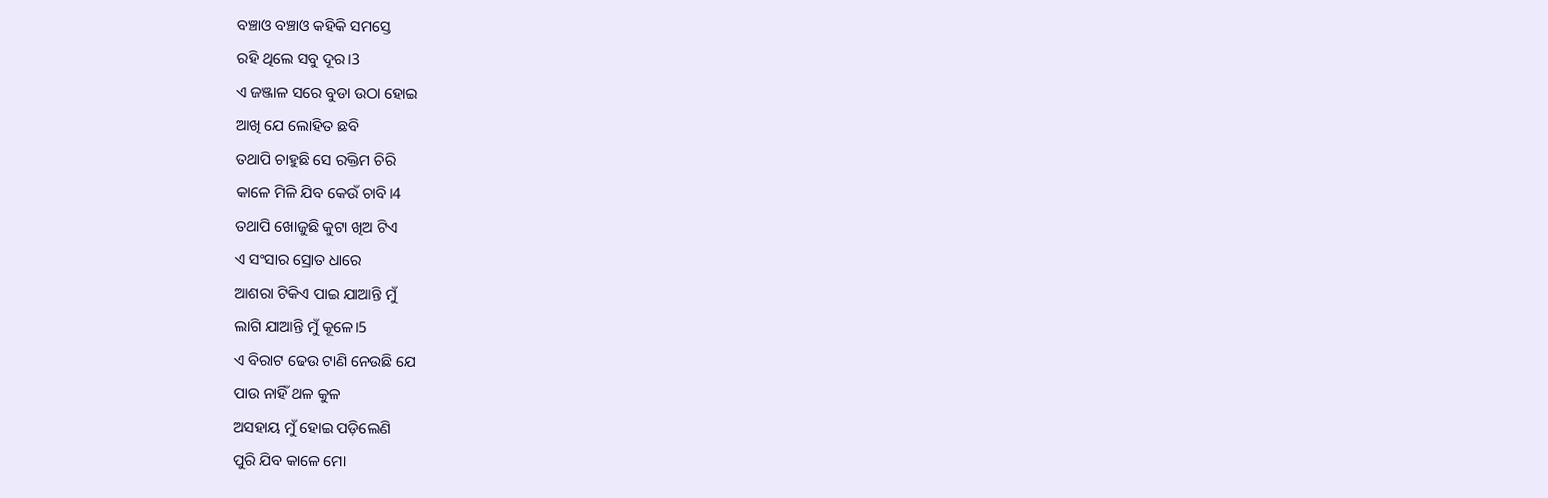ବଞ୍ଚାଓ ବଞ୍ଚାଓ କହିକି ସମସ୍ତେ
ରହି ଥିଲେ ସବୁ ଦୂର।3
ଏ ଜଞ୍ଜାଳ ସରେ ବୁଡା ଉଠା ହୋଇ
ଆଖି ଯେ ଲୋହିତ ଛବି
ତଥାପି ଚାହୁଛି ସେ ରକ୍ତିମ ଚିରି
କାଳେ ମିଳି ଯିବ କେଉଁ ଚାବି।4
ତଥାପି ଖୋଜୁଛି କୁଟା ଖିଅ ଟିଏ
ଏ ସଂସାର ସ୍ରୋତ ଧାରେ
ଆଶରା ଟିକିଏ ପାଇ ଯାଆନ୍ତି ମୁଁ
ଲାଗି ଯାଆନ୍ତି ମୁଁ କୂଳେ।5
ଏ ବିରାଟ ଢେଉ ଟାଣି ନେଉଛି ଯେ
ପାଉ ନାହିଁ ଥଳ କୁଳ
ଅସହାୟ ମୁଁ ହୋଇ ପଡ଼ିଲେଣି
ପୁରି ଯିବ କାଳେ ମୋ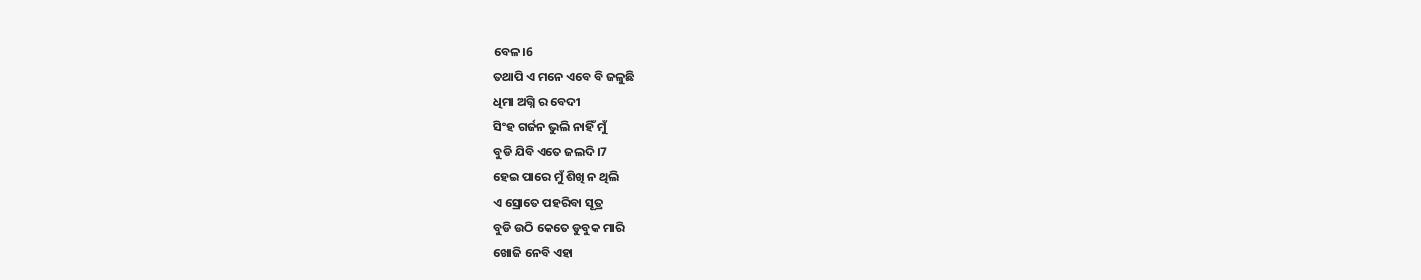ବେଳ।6
ତଥାପି ଏ ମନେ ଏବେ ବି ଜଳୁଛି
ଧିମା ଅଗ୍ନି ର ବେଦୀ
ସିଂହ ଗର୍ଜନ ଭୁଲି ନାହିଁ ମୁଁ
ବୁଡି ଯିବି ଏତେ ଜଲଦି।7
ହେଇ ପାରେ ମୁଁ ଶିଖି ନ ଥିଲି
ଏ ସ୍ରୋତେ ପହରିବା ସୂତ୍ର
ବୁଡି ଉଠି କେତେ ଡୁବୁକ ମାରି
ଖୋଜି ନେବି ଏହା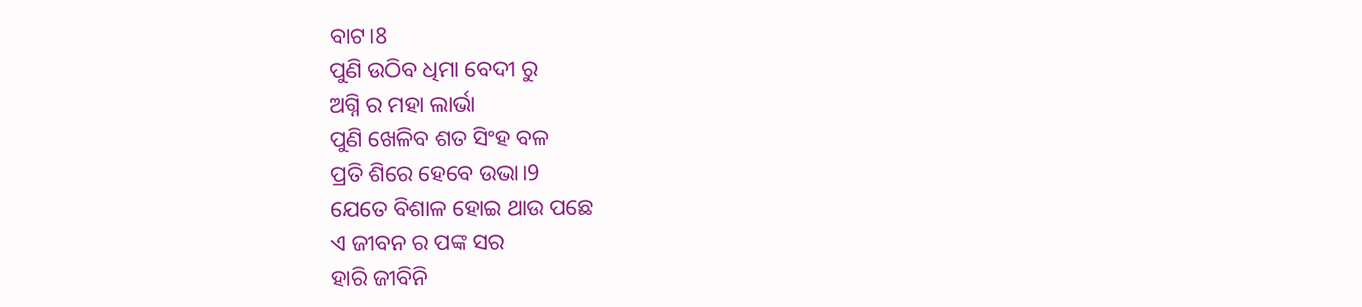ବାଟ।8
ପୁଣି ଉଠିବ ଧିମା ବେଦୀ ରୁ
ଅଗ୍ନି ର ମହା ଲାର୍ଭା
ପୁଣି ଖେଳିବ ଶତ ସିଂହ ବଳ
ପ୍ରତି ଶିରେ ହେବେ ଉଭା।9
ଯେତେ ବିଶାଳ ହୋଇ ଥାଉ ପଛେ
ଏ ଜୀବନ ର ପଙ୍କ ସର
ହାରି ଜୀବିନି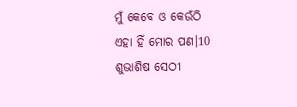ମୁଁ କେବେ ଓ କେଉଁଠି
ଏହା ହିଁ ମୋର ପଣ।10
ଶୁଭାଶିଷ ସେଠୀ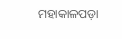ମହାକାଳପଡ଼ା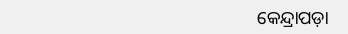କେନ୍ଦ୍ରାପଡ଼ା